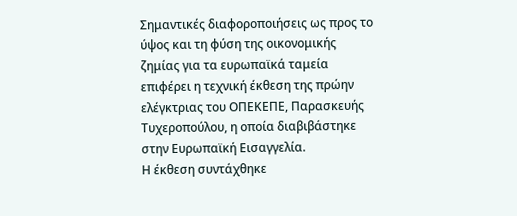Σημαντικές διαφοροποιήσεις ως προς το ύψος και τη φύση της οικονομικής ζημίας για τα ευρωπαϊκά ταμεία επιφέρει η τεχνική έκθεση της πρώην ελέγκτριας του ΟΠΕΚΕΠΕ, Παρασκευής Τυχεροπούλου, η οποία διαβιβάστηκε στην Ευρωπαϊκή Εισαγγελία.
Η έκθεση συντάχθηκε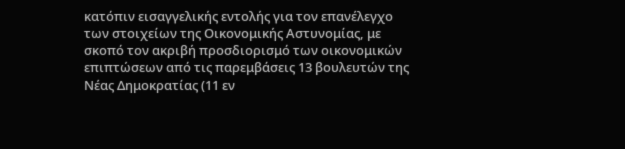κατόπιν εισαγγελικής εντολής για τον επανέλεγχο των στοιχείων της Οικονομικής Αστυνομίας, με σκοπό τον ακριβή προσδιορισμό των οικονομικών επιπτώσεων από τις παρεμβάσεις 13 βουλευτών της Νέας Δημοκρατίας (11 εν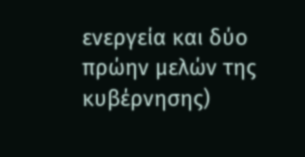ενεργεία και δύο πρώην μελών της κυβέρνησης)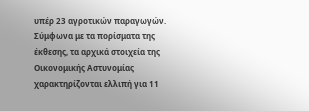υπέρ 23 αγροτικών παραγωγών.
Σύμφωνα με τα πορίσματα της έκθεσης, τα αρχικά στοιχεία της Οικονομικής Αστυνομίας χαρακτηρίζονται ελλιπή για 11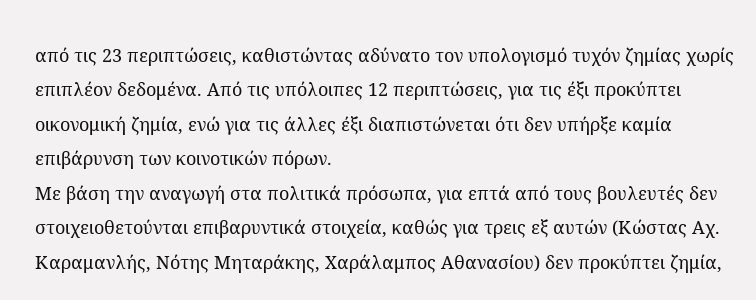από τις 23 περιπτώσεις, καθιστώντας αδύνατο τον υπολογισμό τυχόν ζημίας χωρίς επιπλέον δεδομένα. Από τις υπόλοιπες 12 περιπτώσεις, για τις έξι προκύπτει οικονομική ζημία, ενώ για τις άλλες έξι διαπιστώνεται ότι δεν υπήρξε καμία επιβάρυνση των κοινοτικών πόρων.
Με βάση την αναγωγή στα πολιτικά πρόσωπα, για επτά από τους βουλευτές δεν στοιχειοθετούνται επιβαρυντικά στοιχεία, καθώς για τρεις εξ αυτών (Κώστας Αχ. Καραμανλής, Νότης Μηταράκης, Χαράλαμπος Αθανασίου) δεν προκύπτει ζημία,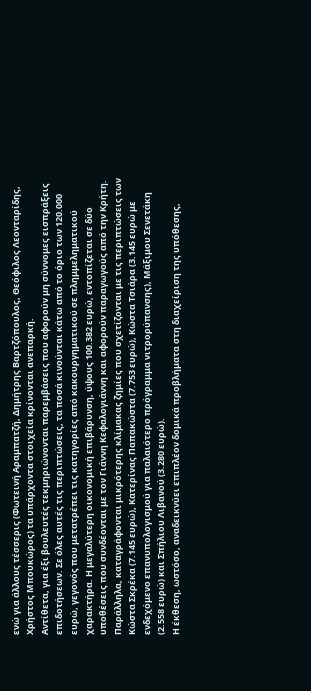ενώ για άλλους τέσσερις (Φωτεινή Αραμπατζή, Δημήτρης Βαρτζόπουλος, Θεόφιλος Λεονταρίδης, Χρήστος Μπουκώρος) τα υπάρχοντα στοιχεία κρίνονται ανεπαρκή.
Αντίθετα, για έξι βουλευτές τεκμηριώνονται παρεμβάσεις που αφορούν μη σύννομες εισπράξεις επιδοτήσεων. Σε όλες αυτές τις περιπτώσεις, τα ποσά κινούνται κάτω από το όριο των 120.000 ευρώ, γεγονός που μετατρέπει τις κατηγορίες από κακουργηματικού σε πλημμεληματικού χαρακτήρα. Η μεγαλύτερη οικονομική επιβάρυνση, ύψους 100.382 ευρώ, εντοπίζεται σε δύο υποθέσεις που συνδέονται με τον Γιάννη Κεφαλογιάννη και αφορούν παραγωγούς από την Κρήτη.
Παράλληλα, καταγράφονται μικρότερης κλίμακας ζημίες που σχετίζονται με τις περιπτώσεις των Κώστα Σκρέκα (7.145 ευρώ), Κατερίνας Παπακώστα (7.753 ευρώ), Κώστα Τσιάρα (3.145 ευρώ με ενδεχόμενο επανυπολογισμού για παλαιότερο πρόγραμμα νιτρορύπανσης), Μάξιμου Σενετάκη (2.558 ευρώ) και Σπήλιου Λιβανού (3.280 ευρώ).
Η έκθεση, ωστόσο, αναδεικνύει επιπλέον δομικά προβλήματα στη διαχείριση της υπόθεσης,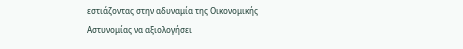εστιάζοντας στην αδυναμία της Οικονομικής Αστυνομίας να αξιολογήσει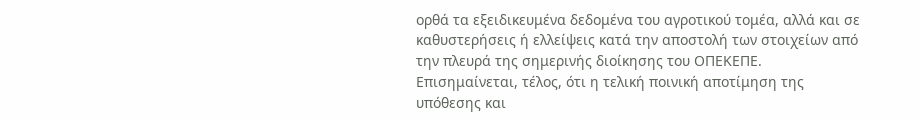ορθά τα εξειδικευμένα δεδομένα του αγροτικού τομέα, αλλά και σε καθυστερήσεις ή ελλείψεις κατά την αποστολή των στοιχείων από την πλευρά της σημερινής διοίκησης του ΟΠΕΚΕΠΕ.
Επισημαίνεται, τέλος, ότι η τελική ποινική αποτίμηση της υπόθεσης και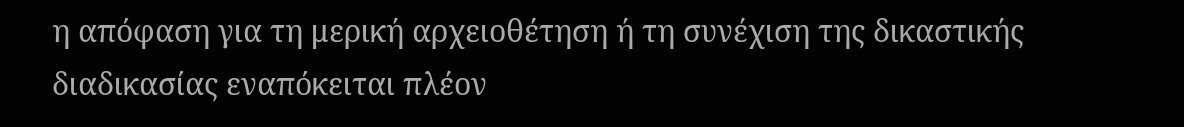η απόφαση για τη μερική αρχειοθέτηση ή τη συνέχιση της δικαστικής διαδικασίας εναπόκειται πλέον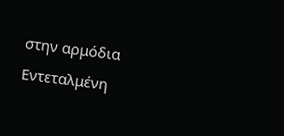στην αρμόδια Εντεταλμένη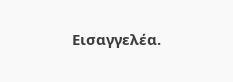Εισαγγελέα.